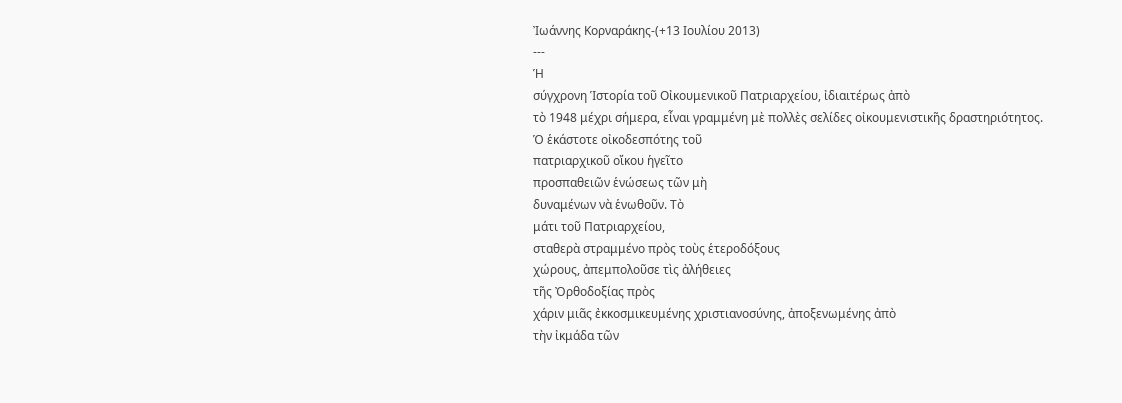Ἰωάννης Κορναράκης-(+13 Ιουλίου 2013)
---
Ἡ
σύγχρονη Ἱστορία τοῦ Οἰκουμενικοῦ Πατριαρχείου, ἰδιαιτέρως ἀπὸ
τὸ 1948 μέχρι σήμερα, εἶναι γραμμένη μὲ πολλὲς σελίδες οἰκουμενιστικῆς δραστηριότητος.
Ὁ ἑκάστοτε οἰκοδεσπότης τοῦ
πατριαρχικοῦ οἴκου ἡγεῖτο
προσπαθειῶν ἑνώσεως τῶν μὴ
δυναμένων νὰ ἑνωθοῦν. Τὸ
μάτι τοῦ Πατριαρχείου,
σταθερὰ στραμμένο πρὸς τοὺς ἑτεροδόξους
χώρους, ἀπεμπολοῦσε τὶς ἀλήθειες
τῆς Ὀρθοδοξίας πρὸς
χάριν μιᾶς ἐκκοσμικευμένης χριστιανοσύνης, ἀποξενωμένης ἀπὸ
τὴν ἰκμάδα τῶν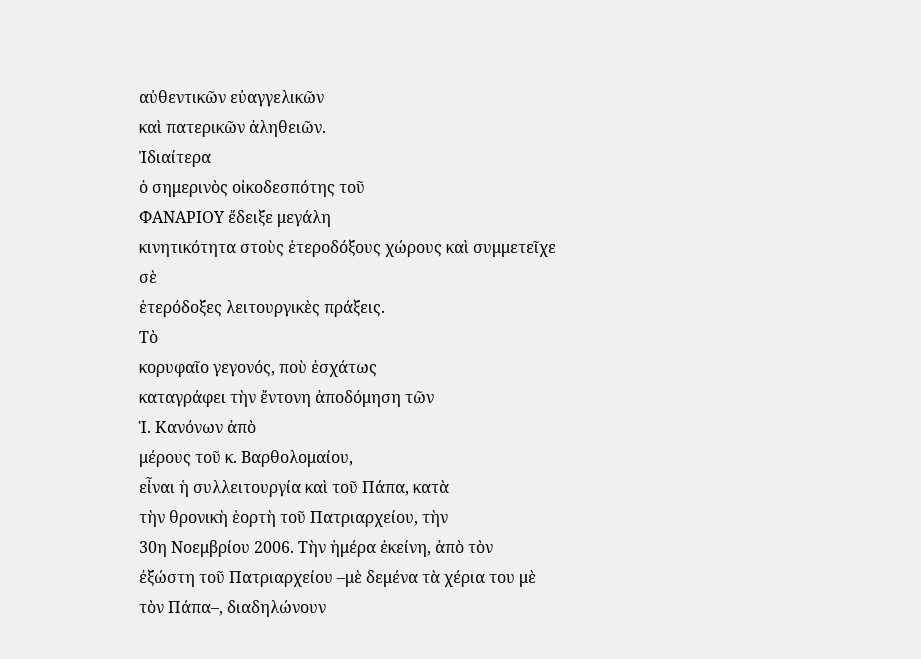αὐθεντικῶν εὐαγγελικῶν
καὶ πατερικῶν ἀληθειῶν.
Ἰδιαίτερα
ὁ σημερινὸς οἰκοδεσπότης τοῦ
ΦΑΝΑΡΙΟΥ ἔδειξε μεγάλη
κινητικότητα στοὺς ἑτεροδόξους χώρους καὶ συμμετεῖχε σὲ
ἑτερόδοξες λειτουργικὲς πράξεις.
Τὸ
κορυφαῖο γεγονός, ποὺ ἐσχάτως
καταγράφει τὴν ἔντονη ἀποδόμηση τῶν
Ἱ. Κανόνων ἀπὸ
μέρους τοῦ κ. Βαρθολομαίου,
εἶναι ἡ συλλειτουργία καὶ τοῦ Πάπα, κατὰ
τὴν θρονικὴ ἑορτὴ τοῦ Πατριαρχείου, τὴν
30η Νοεμβρίου 2006. Τὴν ἡμέρα ἐκείνη, ἀπὸ τὸν
ἐξώστη τοῦ Πατριαρχείου –μὲ δεμένα τὰ χέρια του μὲ
τὸν Πάπα–, διαδηλώνουν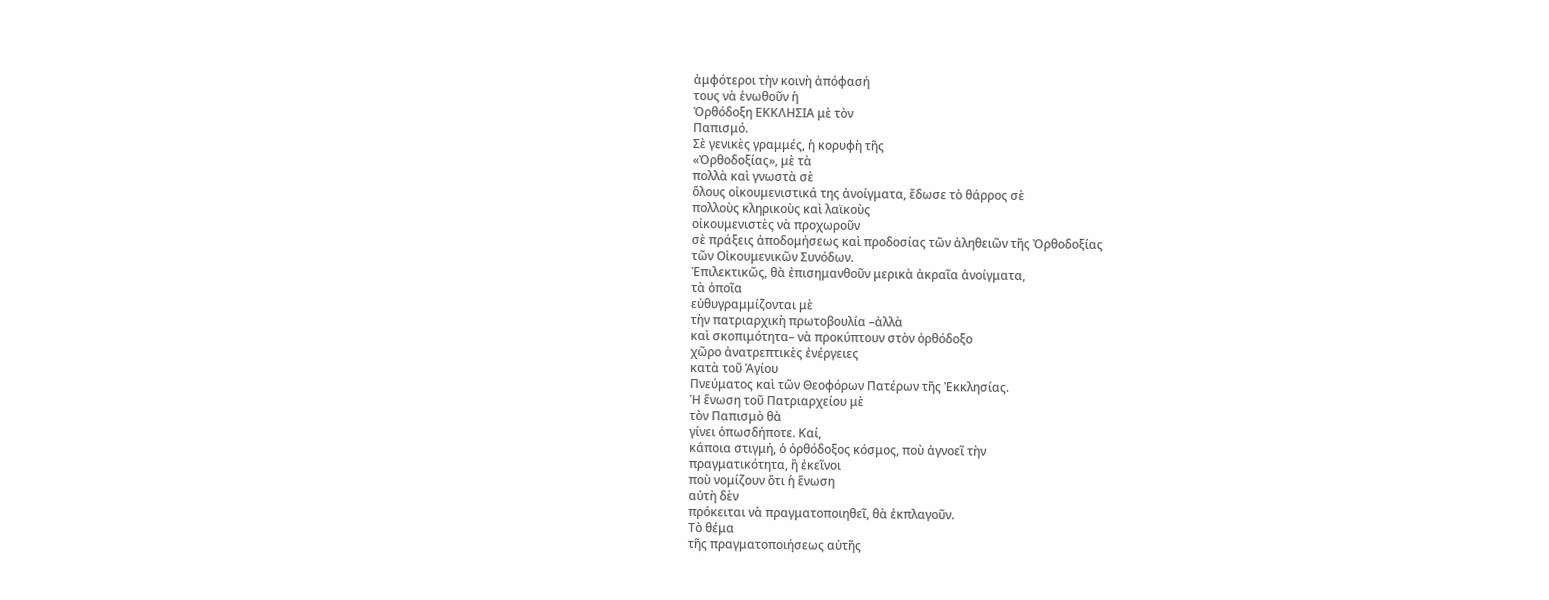ἀμφότεροι τὴν κοινὴ ἀπόφασή
τους νὰ ἑνωθοῦν ἡ
Ὀρθόδοξη ΕΚΚΛΗΣΙΑ μὲ τὸν
Παπισμό.
Σὲ γενικὲς γραμμές, ἡ κορυφὴ τῆς
«Ὀρθοδοξίας», μὲ τὰ
πολλὰ καὶ γνωστὰ σὲ
ὅλους οἰκουμενιστικά της ἀνοίγματα, ἔδωσε τὸ θάρρος σὲ
πολλοὺς κληρικοὺς καὶ λαϊκοὺς
οἰκουμενιστὲς νὰ προχωροῦν
σὲ πράξεις ἀποδομήσεως καὶ προδοσίας τῶν ἀληθειῶν τῆς Ὀρθοδοξίας
τῶν Οἰκουμενικῶν Συνόδων.
Ἐπιλεκτικῶς, θὰ ἐπισημανθοῦν μερικὰ ἀκραῖα ἀνοίγματα,
τὰ ὁποῖα
εὐθυγραμμίζονται μὲ
τὴν πατριαρχικὴ πρωτοβουλία –ἀλλὰ
καὶ σκοπιμότητα– νὰ προκύπτουν στὸν ὀρθόδοξο
χῶρο ἀνατρεπτικὲς ἐνέργειες
κατὰ τοῦ Ἁγίου
Πνεύματος καὶ τῶν Θεοφόρων Πατέρων τῆς Ἐκκλησίας.
Ἡ ἕνωση τοῦ Πατριαρχείου μὲ
τὸν Παπισμὸ θὰ
γίνει ὁπωσδήποτε. Καί,
κάποια στιγμή, ὁ ὀρθόδοξος κόσμος, ποὺ ἀγνοεῖ τὴν
πραγματικότητα, ἢ ἐκεῖνοι
ποὺ νομίζουν ὅτι ἡ ἕνωση
αὐτὴ δὲν
πρόκειται νὰ πραγματοποιηθεῖ, θὰ ἐκπλαγοῦν.
Τὸ θέμα
τῆς πραγματοποιήσεως αὐτῆς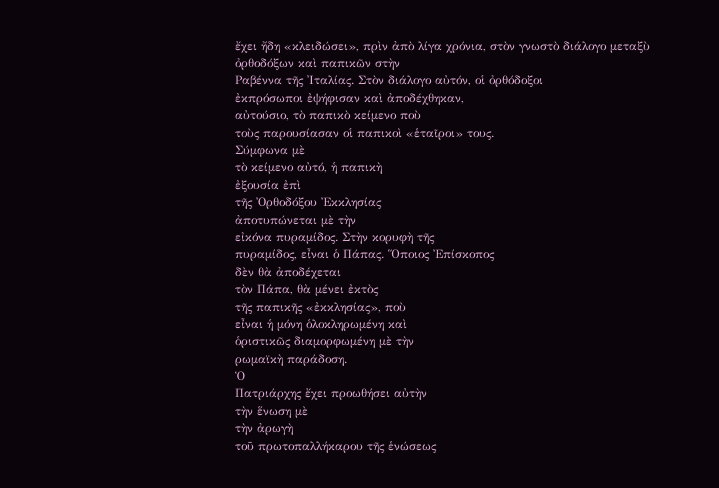ἔχει ἤδη «κλειδώσει», πρὶν ἀπὸ λίγα χρόνια, στὸν γνωστὸ διάλογο μεταξὺ
ὀρθοδόξων καὶ παπικῶν στὴν
Ραβέννα τῆς Ἰταλίας. Στὸν διάλογο αὐτόν, οἱ ὀρθόδοξοι
ἐκπρόσωποι ἐψήφισαν καὶ ἀποδέχθηκαν,
αὐτούσιο, τὸ παπικὸ κείμενο ποὺ
τοὺς παρουσίασαν οἱ παπικοὶ «ἑταῖροι» τους.
Σύμφωνα μὲ
τὸ κείμενο αὐτό, ἡ παπικὴ
ἐξουσία ἐπὶ
τῆς Ὀρθοδόξου Ἐκκλησίας
ἀποτυπώνεται μὲ τὴν
εἰκόνα πυραμίδος. Στὴν κορυφὴ τῆς
πυραμίδος, εἶναι ὁ Πάπας. Ὅποιος Ἐπίσκοπος
δὲν θὰ ἀποδέχεται
τὸν Πάπα, θὰ μένει ἐκτὸς
τῆς παπικῆς «ἐκκλησίας», ποὺ
εἶναι ἡ μόνη ὁλοκληρωμένη καὶ
ὁριστικῶς διαμορφωμένη μὲ τὴν
ρωμαϊκὴ παράδοση.
Ὁ
Πατριάρχης ἔχει προωθήσει αὐτὴν
τὴν ἕνωση μὲ
τὴν ἀρωγὴ
τοῦ πρωτοπαλλήκαρου τῆς ἑνώσεως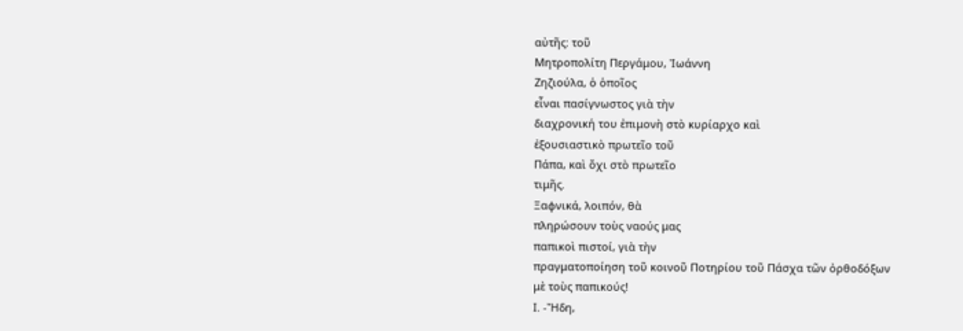αὐτῆς: τοῦ
Μητροπολίτη Περγάμου, Ἰωάννη
Ζηζιούλα, ὁ ὁποῖος
εἶναι πασίγνωστος γιὰ τὴν
διαχρονική του ἐπιμονὴ στὸ κυρίαρχο καὶ
ἐξουσιαστικὸ πρωτεῖο τοῦ
Πάπα, καὶ ὄχι στὸ πρωτεῖο
τιμῆς.
Ξαφνικά, λοιπόν, θὰ
πληρώσουν τοὺς ναούς μας
παπικοὶ πιστοί, γιὰ τὴν
πραγματοποίηση τοῦ κοινοῦ Ποτηρίου τοῦ Πάσχα τῶν ὀρθοδόξων
μὲ τοὺς παπικούς!
Ι. -Ἤδη,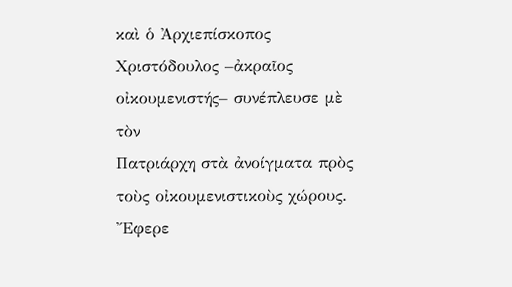καὶ ὁ Ἀρχιεπίσκοπος
Χριστόδουλος –ἀκραῖος οἰκουμενιστής– συνέπλευσε μὲ τὸν
Πατριάρχη στὰ ἀνοίγματα πρὸς τοὺς οἰκουμενιστικοὺς χώρους. Ἔφερε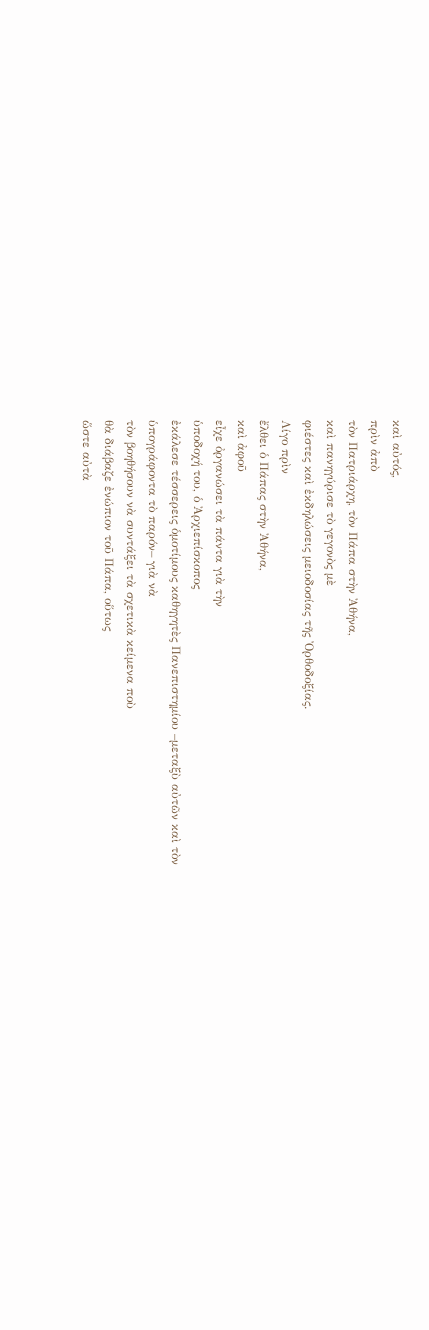καὶ αὐτός,
πρὶν ἀπὸ
τὸν Πατριάρχη, τὸν Πάπα στὴν Ἀθήνα,
καὶ πανηγύρισε τὸ γεγονὸς μὲ
φιέστες καὶ ἐκδηλώσεις μειοδοσίας τῆς Ὀρθοδοξίας.
Λίγο πρὶν
ἔλθει ὁ Πάπας στὴν Ἀθήνα,
καὶ ἀφοῦ
εἶχε ὀργανώσει τὰ πάντα γιὰ τὴν
ὑποδοχή του, ὁ Ἀρχιεπίσκοπος
ἐκάλεσε τέσσερεις ὁμοτίμους καθηγητὲς Πανεπιστημίου –μεταξὺ αὐτῶν καὶ τὸν
ὑπογράφοντα τὸ παρόν– γιὰ νὰ
τὸν βοηθήσουν νὰ συντάξει τὰ σχετικὰ κείμενα ποὺ
θὰ διάβαζε ἐνώπιον τοῦ Πάπα, οὕτως
ὥστε αὐτὰ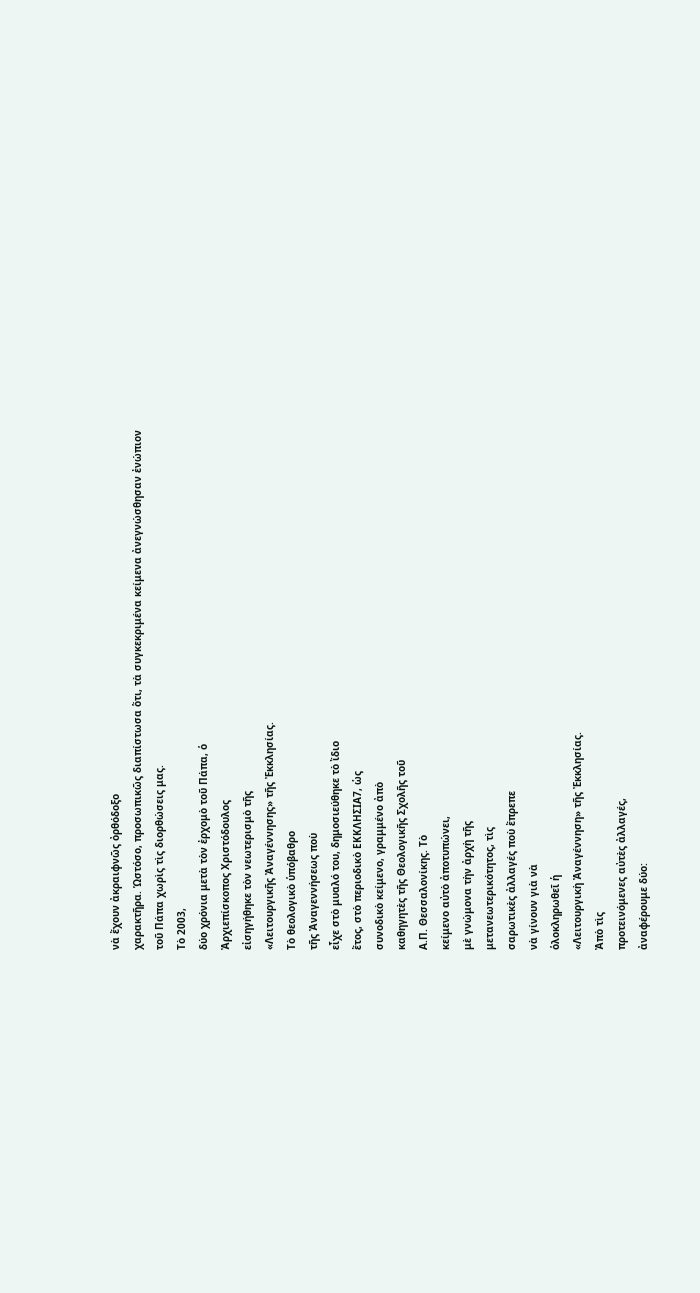νὰ ἔχουν ἀκραιφνῶς ὀρθόδοξο
χαρακτῆρα. Ὡστόσο, προσωπικῶς διαπίστωσα ὅτι, τὰ συγκεκριμένα κείμενα ἀνεγνώσθησαν ἐνώπιον
τοῦ Πάπα χωρὶς τὶς διορθώσεις μας.
Τὸ 2003,
δύο χρόνια μετὰ τὸν ἐρχομὸ τοῦ Πάπα, ὁ
Ἀρχιεπίσκοπος Χριστόδουλος
εἰσηγήθηκε τὸν νεωτερισμὸ τῆς
«Λειτουργικῆς Ἀναγέννησης» τῆς Ἐκκλησίας.
Τὸ θεολογικὸ ὑπόβαθρο
τῆς Ἀναγεννήσεως ποὺ
εἶχε στὸ μυαλό του, δημοσιεύθηκε τὸ ἴδιο
ἔτος, στὸ περιοδικὸ ΕΚΚΛΗΣΙΑ7, ὡς
συνοδικὸ κείμενο, γραμμένο ἀπὸ
καθηγητὲς τῆς Θεολογικῆς Σχολῆς τοῦ
Α.Π. Θεσσαλονίκης. Τὸ
κείμενο αὐτὸ ἀποτυπώνει,
μὲ γνώμονα τὴν ἀρχὴ τῆς
μετανεωτερικότητος, τὶς
σαρωτικὲς ἀλλαγές ποὺ ἔπρεπε
νὰ γίνουν γιὰ νὰ
ὁλοκληρωθεῖ ἡ
«Λειτουργικὴ Ἀναγέννηση» τῆς Ἐκκλησίας.
Ἀπὸ τὶς
προτεινόμενες αὐτὲς ἀλλαγές,
ἀναφέρουμε δύο: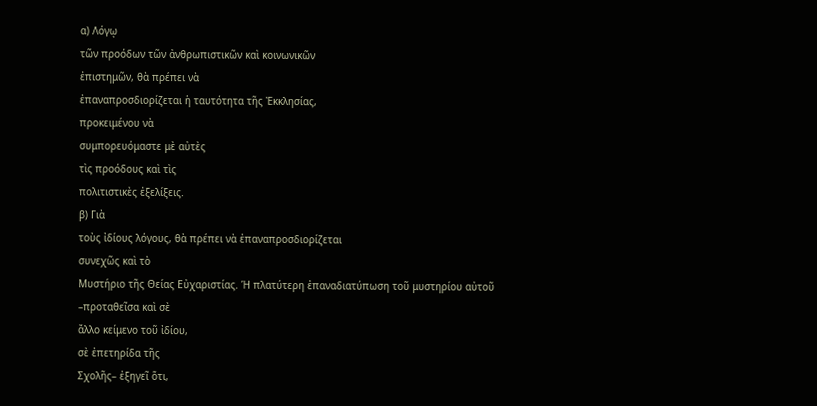α) Λόγῳ
τῶν προόδων τῶν ἀνθρωπιστικῶν καὶ κοινωνικῶν
ἐπιστημῶν, θὰ πρέπει νὰ
ἐπαναπροσδιορίζεται ἡ ταυτότητα τῆς Ἐκκλησίας,
προκειμένου νὰ
συμπορευόμαστε μὲ αὐτὲς
τὶς προόδους καὶ τὶς
πολιτιστικὲς ἐξελίξεις.
β) Γιὰ
τοὺς ἰδίους λόγους, θὰ πρέπει νὰ ἐπαναπροσδιορίζεται
συνεχῶς καὶ τὸ
Μυστήριο τῆς Θείας Εὐχαριστίας. Ἡ πλατύτερη ἐπαναδιατύπωση τοῦ μυστηρίου αὐτοῦ
–προταθεῖσα καὶ σὲ
ἄλλο κείμενο τοῦ ἰδίου,
σὲ ἐπετηρίδα τῆς
Σχολῆς– ἐξηγεῖ ὅτι,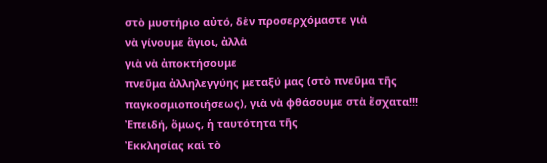στὸ μυστήριο αὐτό, δὲν προσερχόμαστε γιὰ
νὰ γίνουμε ἅγιοι, ἀλλὰ
γιὰ νὰ ἀποκτήσουμε
πνεῦμα ἀλληλεγγύης μεταξύ μας (στὸ πνεῦμα τῆς
παγκοσμιοποιήσεως), γιὰ νὰ φθάσουμε στὰ ἔσχατα!!!
Ἐπειδή, ὅμως, ἡ ταυτότητα τῆς
Ἐκκλησίας καὶ τὸ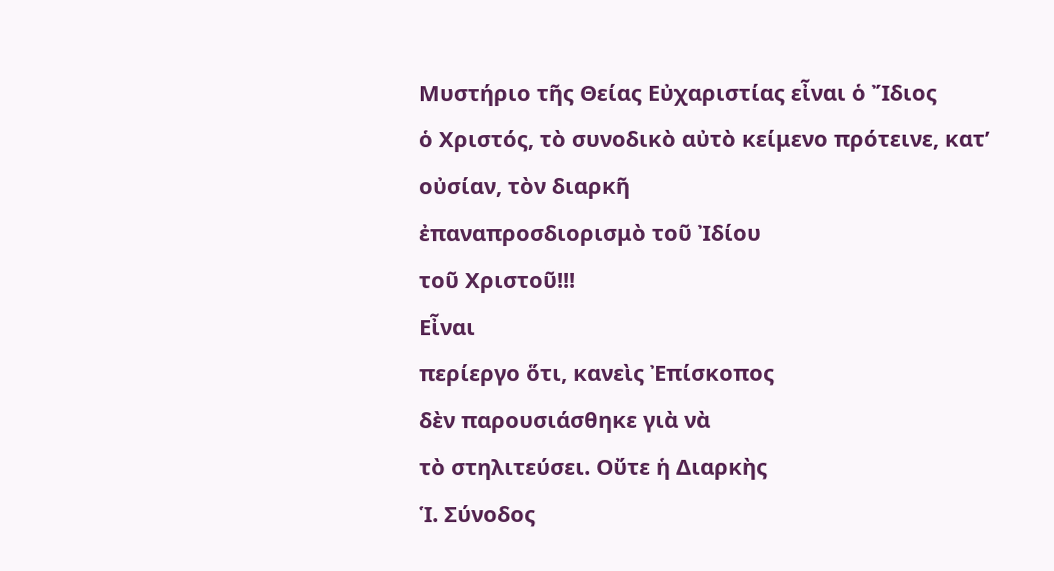Μυστήριο τῆς Θείας Εὐχαριστίας εἶναι ὁ Ἴδιος
ὁ Χριστός, τὸ συνοδικὸ αὐτὸ κείμενο πρότεινε, κατ’ οὐσίαν, τὸν διαρκῆ
ἐπαναπροσδιορισμὸ τοῦ Ἰδίου
τοῦ Χριστοῦ!!!
Εἶναι
περίεργο ὅτι, κανεὶς Ἐπίσκοπος
δὲν παρουσιάσθηκε γιὰ νὰ
τὸ στηλιτεύσει. Οὔτε ἡ Διαρκὴς
Ἱ. Σύνοδος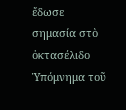ἔδωσε σημασία στὸ ὀκτασέλιδο
Ὑπόμνημα τοῦ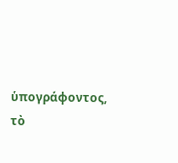ὑπογράφοντος,
τὸ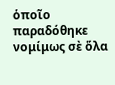ὁποῖο
παραδόθηκε νομίμως σὲ ὅλα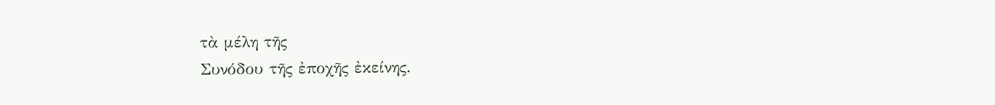τὰ μέλη τῆς
Συνόδου τῆς ἐποχῆς ἐκείνης.